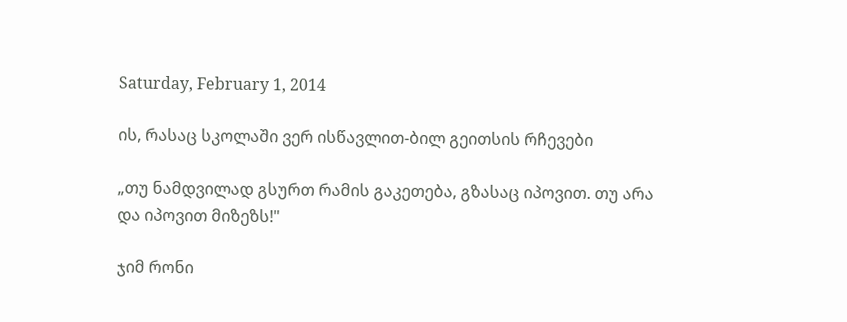Saturday, February 1, 2014

ის, რასაც სკოლაში ვერ ისწავლით-ბილ გეითსის რჩევები

„თუ ნამდვილად გსურთ რამის გაკეთება, გზასაც იპოვით. თუ არა და იპოვით მიზეზს!"

ჯიმ რონი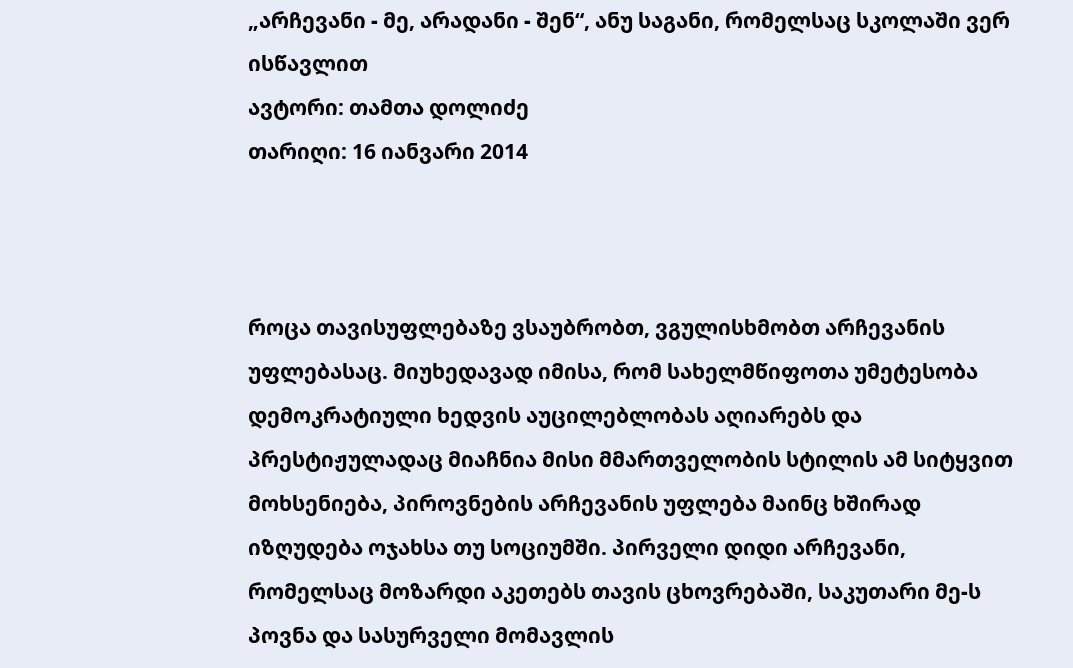„არჩევანი - მე, არადანი - შენ“, ანუ საგანი, რომელსაც სკოლაში ვერ ისწავლით
ავტორი: თამთა დოლიძე
თარიღი: 16 იანვარი 2014



როცა თავისუფლებაზე ვსაუბრობთ, ვგულისხმობთ არჩევანის უფლებასაც. მიუხედავად იმისა, რომ სახელმწიფოთა უმეტესობა დემოკრატიული ხედვის აუცილებლობას აღიარებს და პრესტიჟულადაც მიაჩნია მისი მმართველობის სტილის ამ სიტყვით მოხსენიება, პიროვნების არჩევანის უფლება მაინც ხშირად იზღუდება ოჯახსა თუ სოციუმში. პირველი დიდი არჩევანი, რომელსაც მოზარდი აკეთებს თავის ცხოვრებაში, საკუთარი მე-ს პოვნა და სასურველი მომავლის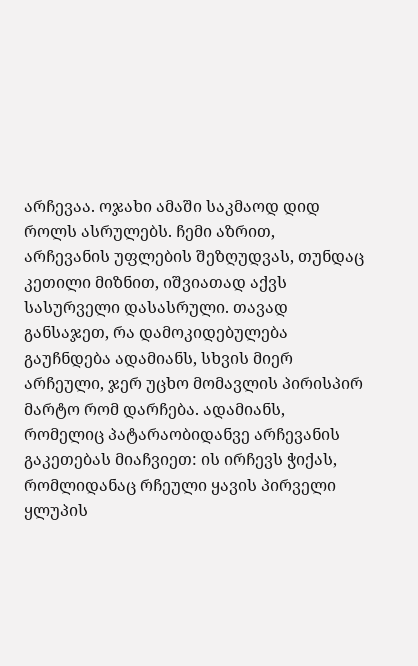არჩევაა. ოჯახი ამაში საკმაოდ დიდ როლს ასრულებს. ჩემი აზრით, არჩევანის უფლების შეზღუდვას, თუნდაც კეთილი მიზნით, იშვიათად აქვს სასურველი დასასრული. თავად განსაჯეთ, რა დამოკიდებულება გაუჩნდება ადამიანს, სხვის მიერ არჩეული, ჯერ უცხო მომავლის პირისპირ მარტო რომ დარჩება. ადამიანს, რომელიც პატარაობიდანვე არჩევანის გაკეთებას მიაჩვიეთ: ის ირჩევს ჭიქას, რომლიდანაც რჩეული ყავის პირველი ყლუპის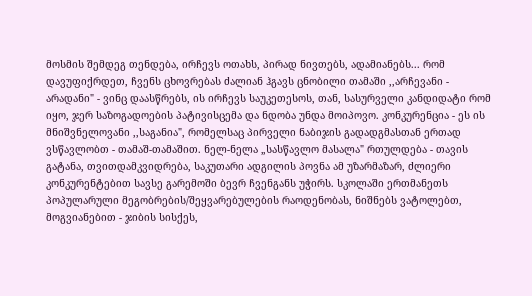მოსმის შემდეგ თენდება, ირჩევს ოთახს, პირად ნივთებს, ადამიანებს... რომ დავუფიქრდეთ, ჩვენს ცხოვრებას ძალიან ჰგავს ცნობილი თამაში ,,არჩევანი - არადანი" - ვინც დაასწრებს, ის ირჩევს საუკეთესოს, თან, სასურველი კანდიდატი რომ იყო, ჯერ საზოგადოების პატივისცემა და ნდობა უნდა მოიპოვო. კონკურენცია - ეს ის მნიშვნელოვანი ,,საგანია", რომელსაც პირველი ნაბიჯის გადადგმასთან ერთად ვსწავლობთ - თამაშ-თამაშით. ნელ-ნელა „სასწავლო მასალა" რთულდება - თავის გატანა, თვითდამკვიდრება, საკუთარი ადგილის პოვნა ამ უზარმაზარ, ძლიერი კონკურენტებით სავსე გარემოში ბევრ ჩვენგანს უჭირს. სკოლაში ერთმანეთს პოპულარული მეგობრების/შეყვარებულების რაოდენობას, ნიშნებს ვატოლებთ, მოგვიანებით - ჯიბის სისქეს,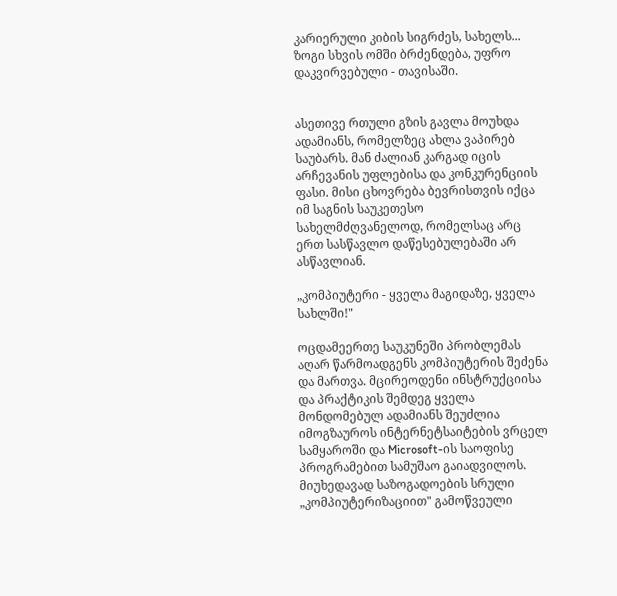კარიერული კიბის სიგრძეს, სახელს... ზოგი სხვის ომში ბრძენდება, უფრო დაკვირვებული - თავისაში.


ასეთივე რთული გზის გავლა მოუხდა ადამიანს, რომელზეც ახლა ვაპირებ საუბარს. მან ძალიან კარგად იცის არჩევანის უფლებისა და კონკურენციის ფასი. მისი ცხოვრება ბევრისთვის იქცა იმ საგნის საუკეთესო სახელმძღვანელოდ, რომელსაც არც ერთ სასწავლო დაწესებულებაში არ ასწავლიან.

„კომპიუტერი - ყველა მაგიდაზე, ყველა სახლში!"

ოცდამეერთე საუკუნეში პრობლემას აღარ წარმოადგენს კომპიუტერის შეძენა და მართვა. მცირეოდენი ინსტრუქციისა და პრაქტიკის შემდეგ ყველა მონდომებულ ადამიანს შეუძლია იმოგზაუროს ინტერნეტსაიტების ვრცელ სამყაროში და Microsoft-ის საოფისე პროგრამებით სამუშაო გაიადვილოს. მიუხედავად საზოგადოების სრული „კომპიუტერიზაციით" გამოწვეული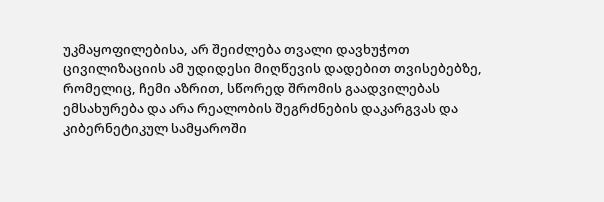უკმაყოფილებისა, არ შეიძლება თვალი დავხუჭოთ ცივილიზაციის ამ უდიდესი მიღწევის დადებით თვისებებზე, რომელიც, ჩემი აზრით, სწორედ შრომის გაადვილებას ემსახურება და არა რეალობის შეგრძნების დაკარგვას და კიბერნეტიკულ სამყაროში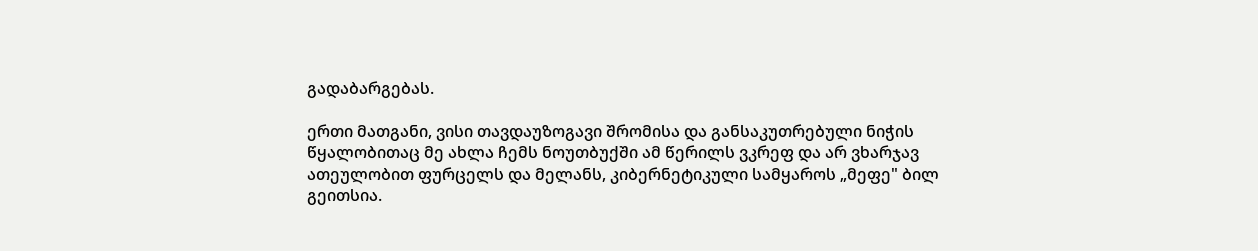გადაბარგებას.

ერთი მათგანი, ვისი თავდაუზოგავი შრომისა და განსაკუთრებული ნიჭის წყალობითაც მე ახლა ჩემს ნოუთბუქში ამ წერილს ვკრეფ და არ ვხარჯავ ათეულობით ფურცელს და მელანს, კიბერნეტიკული სამყაროს „მეფე" ბილ გეითსია.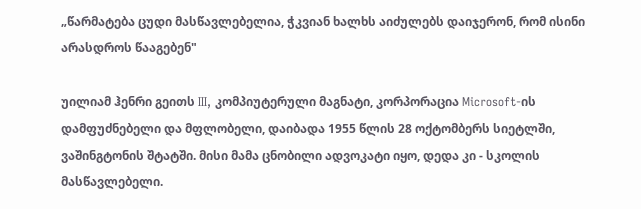„წარმატება ცუდი მასწავლებელია, ჭკვიან ხალხს აიძულებს დაიჯერონ, რომ ისინი არასდროს წააგებენ"

უილიამ ჰენრი გეითს III, კომპიუტერული მაგნატი, კორპორაცია Microsoft-ის დამფუძნებელი და მფლობელი, დაიბადა 1955 წლის 28 ოქტომბერს სიეტლში, ვაშინგტონის შტატში. მისი მამა ცნობილი ადვოკატი იყო, დედა კი - სკოლის მასწავლებელი.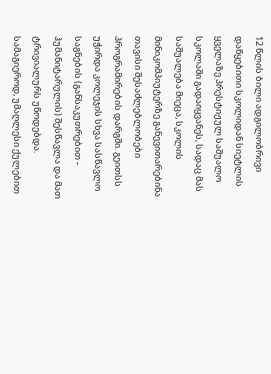12 წლის ბილი ადგილობრივი დაწყებითი სკოლიდან სიეტლის ყველაზე პრესტიჟულ საშუალო სკოლაში გადაიყვანეს, სადაც მას საშუალება მიეცა, სკოლის მინიკომპიუტერზე განევითარებინა თავისი შესაძლებლობები პროგრამირების დარგში. გეითსს უჭირდა კოლეჯის სხვა სასწავლო საგნების (განსაკუთრებით - ჰუმანიტარულის) შესწავლა და მათ ტრივიალურს უწოდებდა. სამაგიეროდ, უმაღლესი ქულებით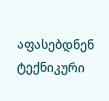აფასებდნენ ტექნიკური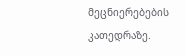მეცნიერებების კათედრაზე.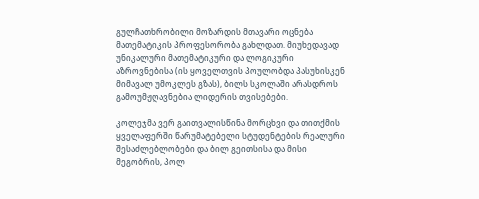გულჩათხრობილი მოზარდის მთავარი ოცნება მათემატიკის პროფესორობა გახლდათ. მიუხედავად უნიკალური მათემატიკური და ლოგიკური აზროვნებისა (ის ყოველთვის პოულობდა პასუხისკენ მიმავალ უმოკლეს გზას), ბილს სკოლაში არასდროს გამოუმჟღავნებია ლიდერის თვისებები.

კოლეჯმა ვერ გაითვალისწინა მორცხვი და თითქმის ყველაფერში წარუმატებელი სტუდენტების რეალური შესაძლებლობები და ბილ გეითსისა და მისი მეგობრის, პოლ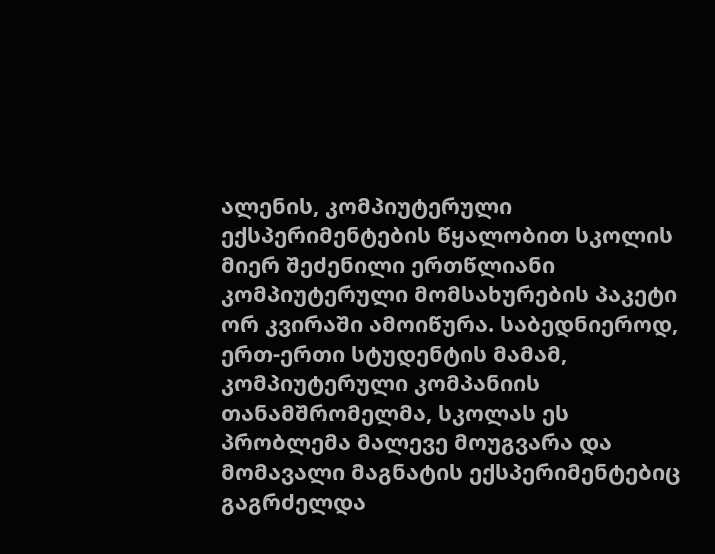ალენის, კომპიუტერული ექსპერიმენტების წყალობით სკოლის მიერ შეძენილი ერთწლიანი კომპიუტერული მომსახურების პაკეტი ორ კვირაში ამოიწურა. საბედნიეროდ, ერთ-ერთი სტუდენტის მამამ, კომპიუტერული კომპანიის თანამშრომელმა, სკოლას ეს პრობლემა მალევე მოუგვარა და მომავალი მაგნატის ექსპერიმენტებიც გაგრძელდა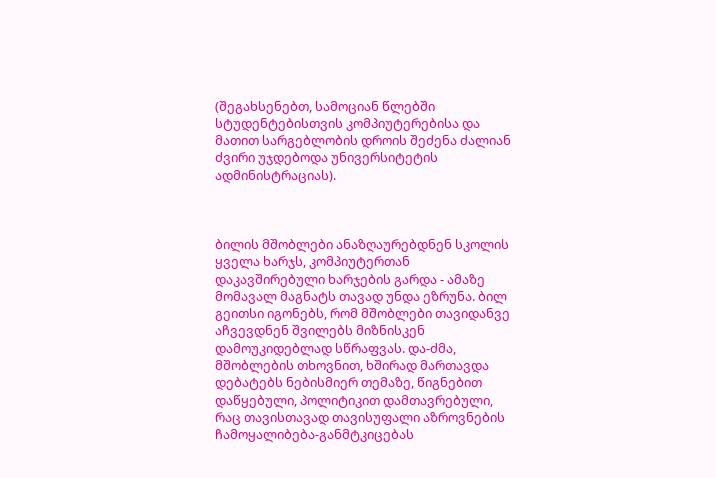(შეგახსენებთ, სამოციან წლებში სტუდენტებისთვის კომპიუტერებისა და მათით სარგებლობის დროის შეძენა ძალიან ძვირი უჯდებოდა უნივერსიტეტის ადმინისტრაციას).



ბილის მშობლები ანაზღაურებდნენ სკოლის ყველა ხარჯს, კომპიუტერთან დაკავშირებული ხარჯების გარდა - ამაზე მომავალ მაგნატს თავად უნდა ეზრუნა. ბილ გეითსი იგონებს, რომ მშობლები თავიდანვე აჩვევდნენ შვილებს მიზნისკენ დამოუკიდებლად სწრაფვას. და-ძმა, მშობლების თხოვნით, ხშირად მართავდა დებატებს ნებისმიერ თემაზე, წიგნებით დაწყებული, პოლიტიკით დამთავრებული, რაც თავისთავად თავისუფალი აზროვნების ჩამოყალიბება-განმტკიცებას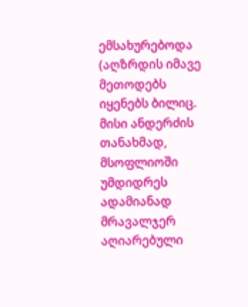ემსახურებოდა (აღზრდის იმავე მეთოდებს იყენებს ბილიც. მისი ანდერძის თანახმად, მსოფლიოში უმდიდრეს ადამიანად მრავალჯერ აღიარებული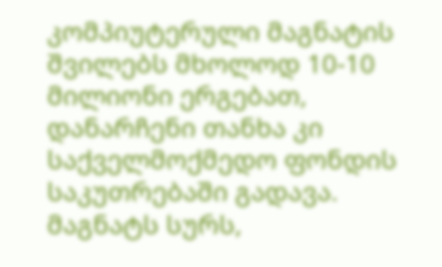კომპიუტერული მაგნატის შვილებს მხოლოდ 10-10 მილიონი ერგებათ, დანარჩენი თანხა კი საქველმოქმედო ფონდის საკუთრებაში გადავა. მაგნატს სურს,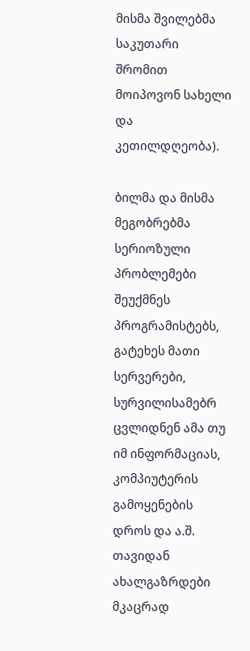მისმა შვილებმა საკუთარი შრომით მოიპოვონ სახელი და კეთილდღეობა).

ბილმა და მისმა მეგობრებმა სერიოზული პრობლემები შეუქმნეს პროგრამისტებს, გატეხეს მათი სერვერები, სურვილისამებრ ცვლიდნენ ამა თუ იმ ინფორმაციას, კომპიუტერის გამოყენების დროს და ა.შ. თავიდან ახალგაზრდები მკაცრად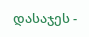დასაჯეს -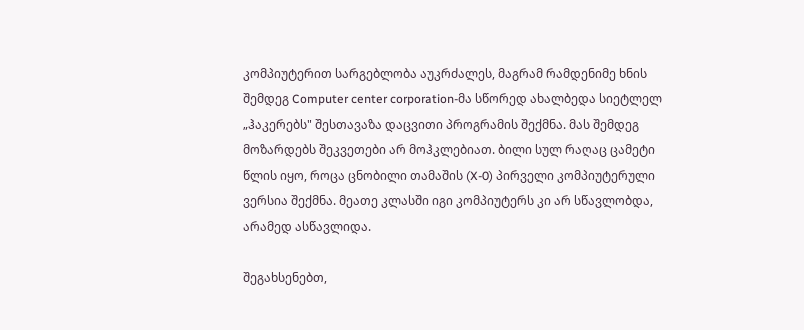კომპიუტერით სარგებლობა აუკრძალეს, მაგრამ რამდენიმე ხნის შემდეგ Computer center corporation-მა სწორედ ახალბედა სიეტლელ „ჰაკერებს" შესთავაზა დაცვითი პროგრამის შექმნა. მას შემდეგ მოზარდებს შეკვეთები არ მოჰკლებიათ. ბილი სულ რაღაც ცამეტი წლის იყო, როცა ცნობილი თამაშის (X-0) პირველი კომპიუტერული ვერსია შექმნა. მეათე კლასში იგი კომპიუტერს კი არ სწავლობდა, არამედ ასწავლიდა.

შეგახსენებთ,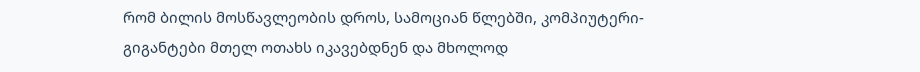რომ ბილის მოსწავლეობის დროს, სამოციან წლებში, კომპიუტერი-გიგანტები მთელ ოთახს იკავებდნენ და მხოლოდ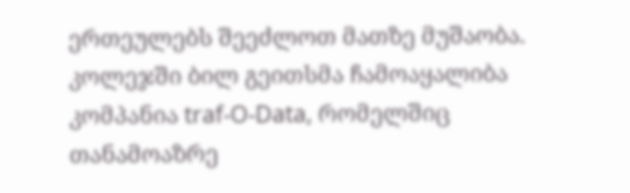ერთეულებს შეეძლოთ მათზე მუშაობა. კოლეჯში ბილ გეითსმა ჩამოაყალიბა კომპანია traf-O-Data, რომელშიც თანამოაზრე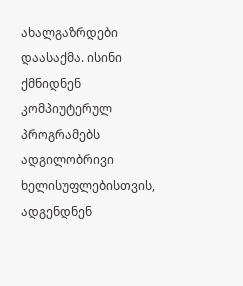ახალგაზრდები დაასაქმა. ისინი ქმნიდნენ კომპიუტერულ პროგრამებს ადგილობრივი ხელისუფლებისთვის, ადგენდნენ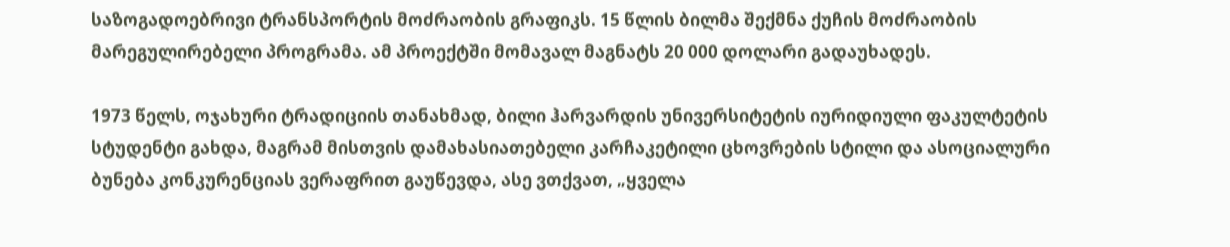საზოგადოებრივი ტრანსპორტის მოძრაობის გრაფიკს. 15 წლის ბილმა შექმნა ქუჩის მოძრაობის მარეგულირებელი პროგრამა. ამ პროექტში მომავალ მაგნატს 20 000 დოლარი გადაუხადეს.

1973 წელს, ოჯახური ტრადიციის თანახმად, ბილი ჰარვარდის უნივერსიტეტის იურიდიული ფაკულტეტის სტუდენტი გახდა, მაგრამ მისთვის დამახასიათებელი კარჩაკეტილი ცხოვრების სტილი და ასოციალური ბუნება კონკურენციას ვერაფრით გაუწევდა, ასე ვთქვათ, „ყველა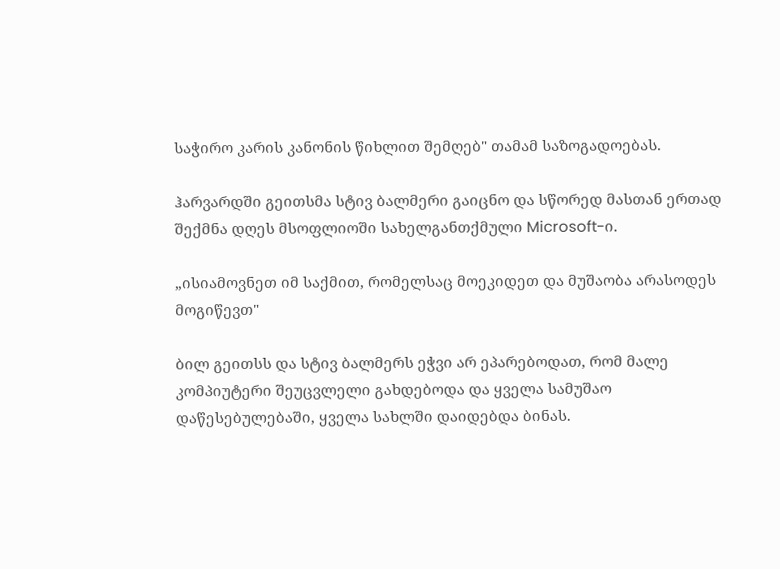საჭირო კარის კანონის წიხლით შემღებ" თამამ საზოგადოებას.

ჰარვარდში გეითსმა სტივ ბალმერი გაიცნო და სწორედ მასთან ერთად შექმნა დღეს მსოფლიოში სახელგანთქმული Microsoft-ი.

„ისიამოვნეთ იმ საქმით, რომელსაც მოეკიდეთ და მუშაობა არასოდეს მოგიწევთ"

ბილ გეითსს და სტივ ბალმერს ეჭვი არ ეპარებოდათ, რომ მალე კომპიუტერი შეუცვლელი გახდებოდა და ყველა სამუშაო დაწესებულებაში, ყველა სახლში დაიდებდა ბინას.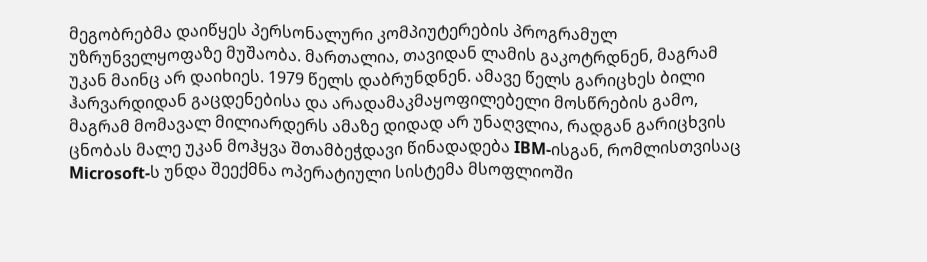მეგობრებმა დაიწყეს პერსონალური კომპიუტერების პროგრამულ უზრუნველყოფაზე მუშაობა. მართალია, თავიდან ლამის გაკოტრდნენ, მაგრამ უკან მაინც არ დაიხიეს. 1979 წელს დაბრუნდნენ. ამავე წელს გარიცხეს ბილი ჰარვარდიდან გაცდენებისა და არადამაკმაყოფილებელი მოსწრების გამო, მაგრამ მომავალ მილიარდერს ამაზე დიდად არ უნაღვლია, რადგან გარიცხვის ცნობას მალე უკან მოჰყვა შთამბეჭდავი წინადადება IBM-ისგან, რომლისთვისაც Microsoft-ს უნდა შეექმნა ოპერატიული სისტემა მსოფლიოში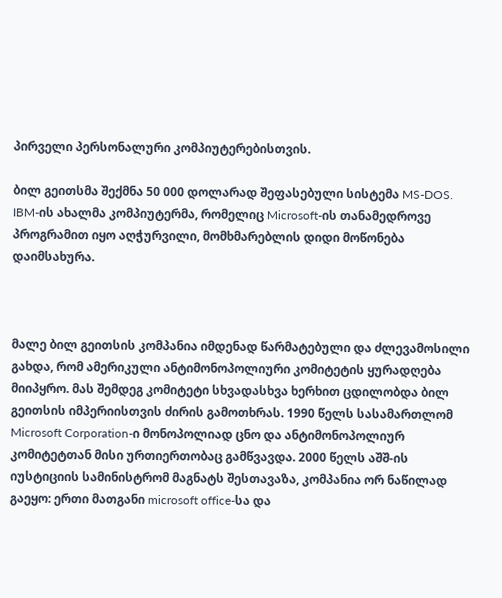პირველი პერსონალური კომპიუტერებისთვის.

ბილ გეითსმა შექმნა 50 000 დოლარად შეფასებული სისტემა MS-DOS. IBM-ის ახალმა კომპიუტერმა, რომელიც Microsoft-ის თანამედროვე პროგრამით იყო აღჭურვილი, მომხმარებლის დიდი მოწონება დაიმსახურა.



მალე ბილ გეითსის კომპანია იმდენად წარმატებული და ძლევამოსილი გახდა, რომ ამერიკული ანტიმონოპოლიური კომიტეტის ყურადღება მიიპყრო. მას შემდეგ კომიტეტი სხვადასხვა ხერხით ცდილობდა ბილ გეითსის იმპერიისთვის ძირის გამოთხრას. 1990 წელს სასამართლომ Microsoft Corporation-ი მონოპოლიად ცნო და ანტიმონოპოლიურ კომიტეტთან მისი ურთიერთობაც გამწვავდა. 2000 წელს აშშ-ის იუსტიციის სამინისტრომ მაგნატს შესთავაზა, კომპანია ორ ნაწილად გაეყო: ერთი მათგანი microsoft office-სა და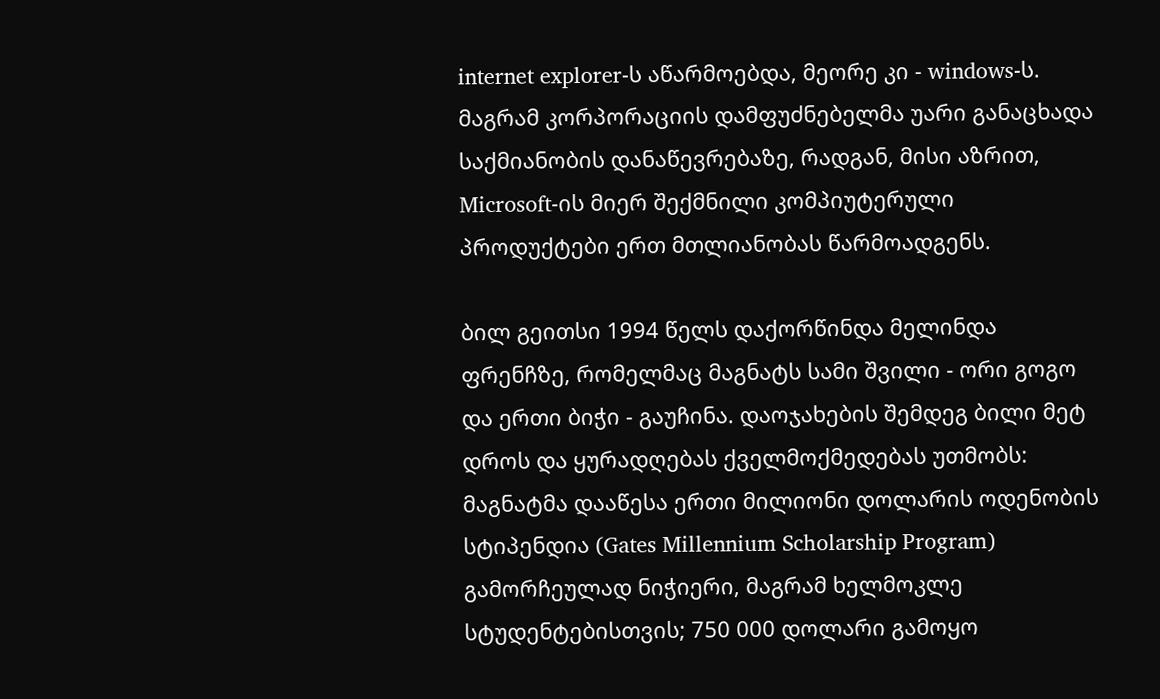internet explorer-ს აწარმოებდა, მეორე კი - windows-ს. მაგრამ კორპორაციის დამფუძნებელმა უარი განაცხადა საქმიანობის დანაწევრებაზე, რადგან, მისი აზრით, Microsoft-ის მიერ შექმნილი კომპიუტერული პროდუქტები ერთ მთლიანობას წარმოადგენს.

ბილ გეითსი 1994 წელს დაქორწინდა მელინდა ფრენჩზე, რომელმაც მაგნატს სამი შვილი - ორი გოგო და ერთი ბიჭი - გაუჩინა. დაოჯახების შემდეგ ბილი მეტ დროს და ყურადღებას ქველმოქმედებას უთმობს: მაგნატმა დააწესა ერთი მილიონი დოლარის ოდენობის სტიპენდია (Gates Millennium Scholarship Program) გამორჩეულად ნიჭიერი, მაგრამ ხელმოკლე სტუდენტებისთვის; 750 000 დოლარი გამოყო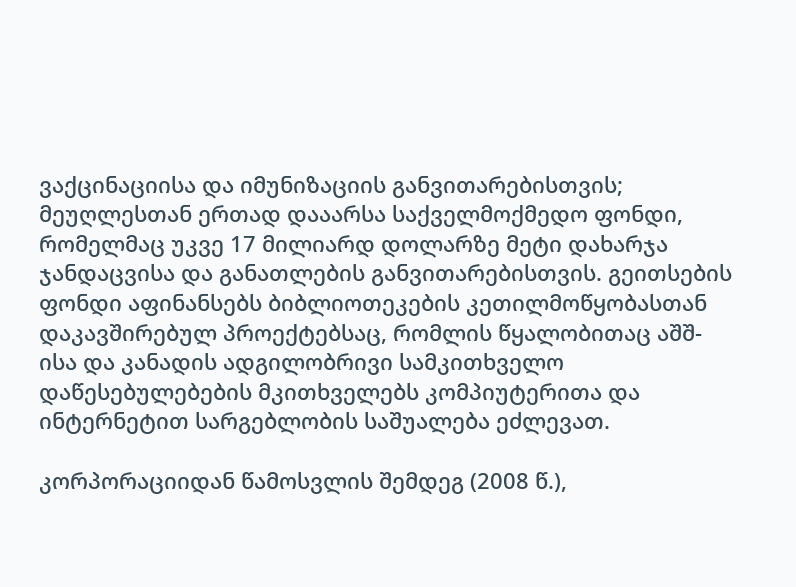ვაქცინაციისა და იმუნიზაციის განვითარებისთვის; მეუღლესთან ერთად დააარსა საქველმოქმედო ფონდი, რომელმაც უკვე 17 მილიარდ დოლარზე მეტი დახარჯა ჯანდაცვისა და განათლების განვითარებისთვის. გეითსების ფონდი აფინანსებს ბიბლიოთეკების კეთილმოწყობასთან დაკავშირებულ პროექტებსაც, რომლის წყალობითაც აშშ-ისა და კანადის ადგილობრივი სამკითხველო დაწესებულებების მკითხველებს კომპიუტერითა და ინტერნეტით სარგებლობის საშუალება ეძლევათ.

კორპორაციიდან წამოსვლის შემდეგ (2008 წ.),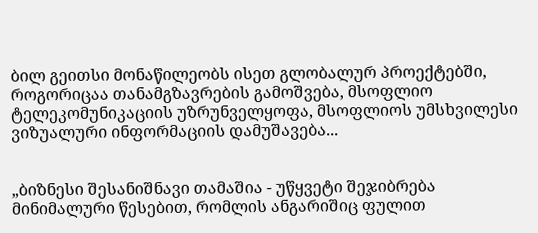ბილ გეითსი მონაწილეობს ისეთ გლობალურ პროექტებში, როგორიცაა თანამგზავრების გამოშვება, მსოფლიო ტელეკომუნიკაციის უზრუნველყოფა, მსოფლიოს უმსხვილესი ვიზუალური ინფორმაციის დამუშავება...


„ბიზნესი შესანიშნავი თამაშია - უწყვეტი შეჯიბრება მინიმალური წესებით, რომლის ანგარიშიც ფულით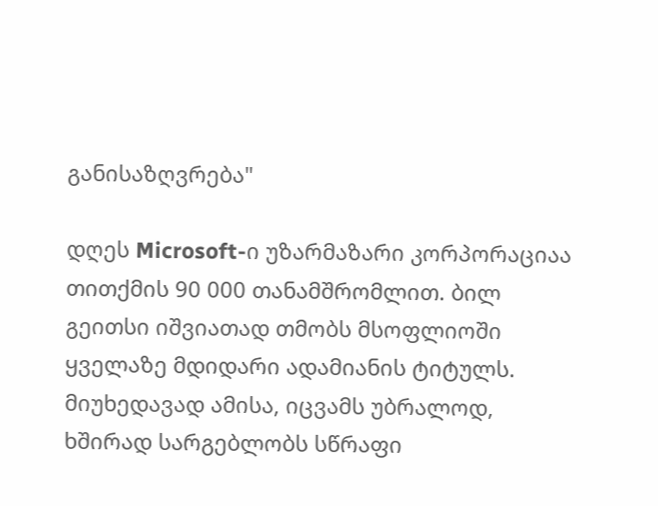განისაზღვრება"

დღეს Microsoft-ი უზარმაზარი კორპორაციაა თითქმის 90 000 თანამშრომლით. ბილ გეითსი იშვიათად თმობს მსოფლიოში ყველაზე მდიდარი ადამიანის ტიტულს. მიუხედავად ამისა, იცვამს უბრალოდ, ხშირად სარგებლობს სწრაფი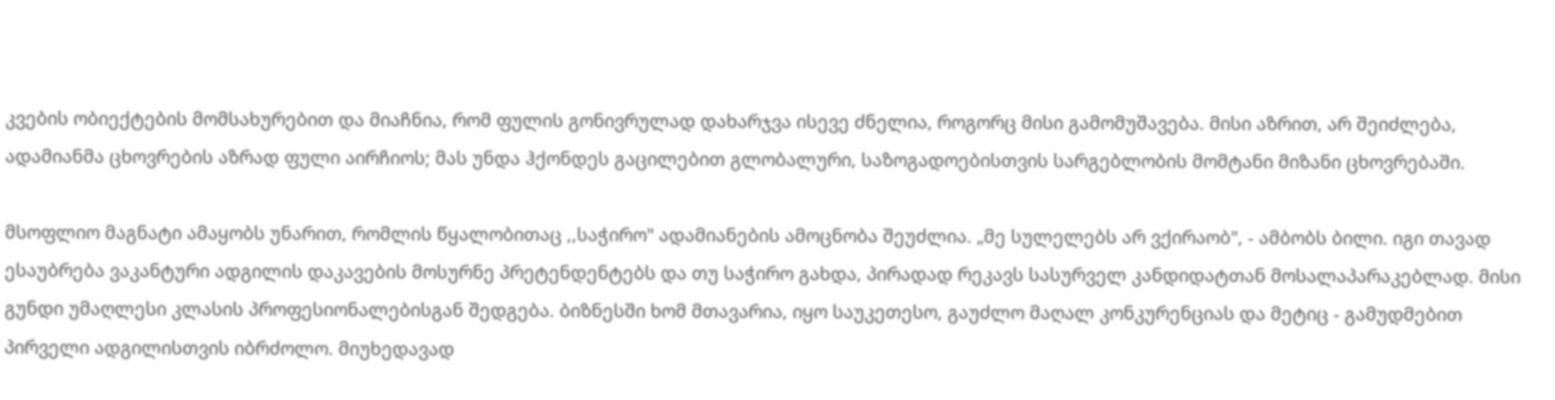კვების ობიექტების მომსახურებით და მიაჩნია, რომ ფულის გონივრულად დახარჯვა ისევე ძნელია, როგორც მისი გამომუშავება. მისი აზრით, არ შეიძლება, ადამიანმა ცხოვრების აზრად ფული აირჩიოს; მას უნდა ჰქონდეს გაცილებით გლობალური, საზოგადოებისთვის სარგებლობის მომტანი მიზანი ცხოვრებაში.

მსოფლიო მაგნატი ამაყობს უნარით, რომლის წყალობითაც ,,საჭირო" ადამიანების ამოცნობა შეუძლია. „მე სულელებს არ ვქირაობ", - ამბობს ბილი. იგი თავად ესაუბრება ვაკანტური ადგილის დაკავების მოსურნე პრეტენდენტებს და თუ საჭირო გახდა, პირადად რეკავს სასურველ კანდიდატთან მოსალაპარაკებლად. მისი გუნდი უმაღლესი კლასის პროფესიონალებისგან შედგება. ბიზნესში ხომ მთავარია, იყო საუკეთესო, გაუძლო მაღალ კონკურენციას და მეტიც - გამუდმებით პირველი ადგილისთვის იბრძოლო. მიუხედავად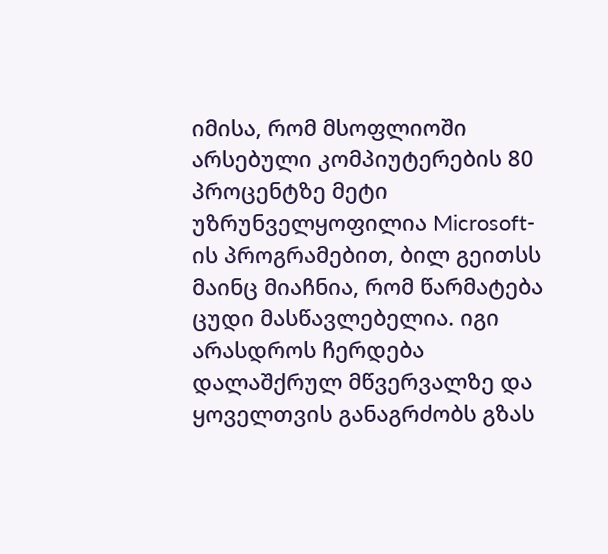იმისა, რომ მსოფლიოში არსებული კომპიუტერების 80 პროცენტზე მეტი უზრუნველყოფილია Microsoft-ის პროგრამებით, ბილ გეითსს მაინც მიაჩნია, რომ წარმატება ცუდი მასწავლებელია. იგი არასდროს ჩერდება დალაშქრულ მწვერვალზე და ყოველთვის განაგრძობს გზას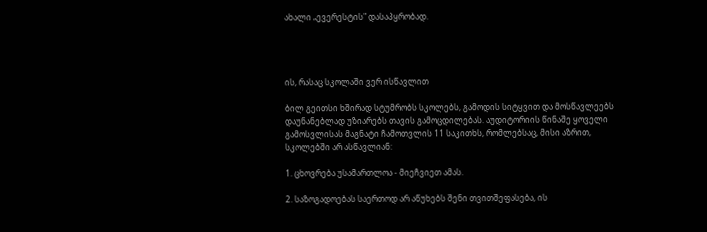ახალი „ევერესტის" დასაპყრობად.




ის, რასაც სკოლაში ვერ ისწავლით

ბილ გეითსი ხშირად სტუმრობს სკოლებს, გამოდის სიტყვით და მოსწავლეებს დაუნანებლად უზიარებს თავის გამოცდილებას. აუდიტორიის წინაშე ყოველი გამოსვლისას მაგნატი ჩამოთვლის 11 საკითხს, რომლებსაც, მისი აზრით, სკოლებში არ ასწავლიან:

1. ცხოვრება უსამართლოა - მიეჩვიეთ ამას.

2. საზოგადოებას საერთოდ არ აწუხებს შენი თვითშეფასება, ის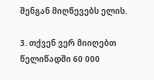შენგან მიღწევებს ელის.

3. თქვენ ვერ მიიღებთ წელიწადში 60 000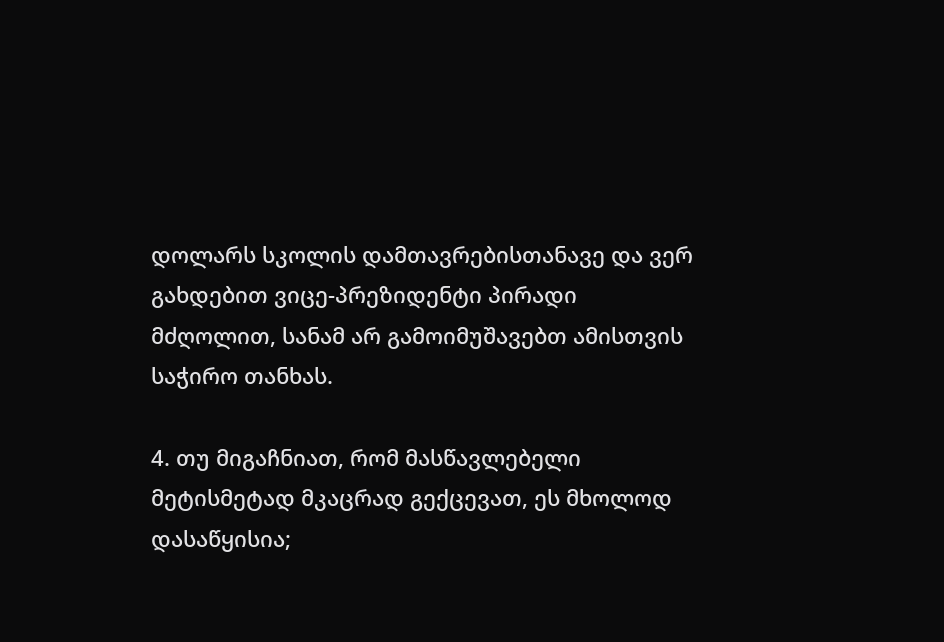დოლარს სკოლის დამთავრებისთანავე და ვერ გახდებით ვიცე-პრეზიდენტი პირადი მძღოლით, სანამ არ გამოიმუშავებთ ამისთვის საჭირო თანხას.

4. თუ მიგაჩნიათ, რომ მასწავლებელი მეტისმეტად მკაცრად გექცევათ, ეს მხოლოდ დასაწყისია;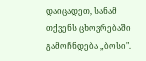დაიცადეთ, სანამ თქვენს ცხოვრებაში გამოჩნდება „ბოსი".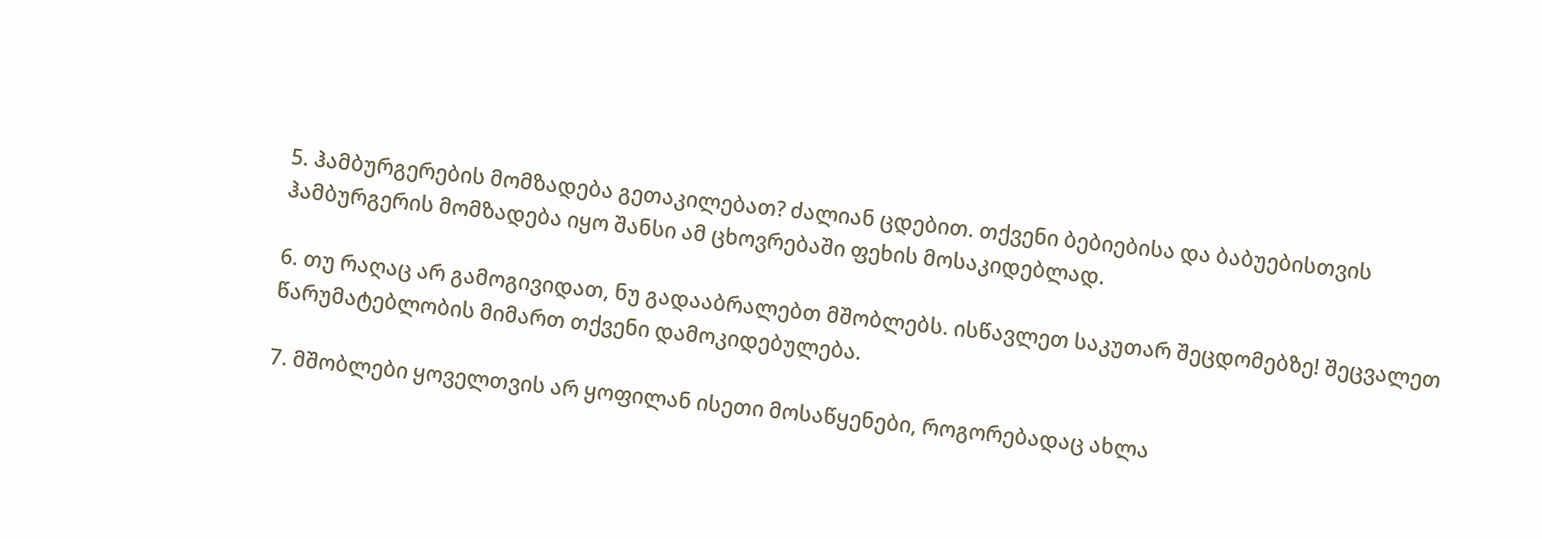5. ჰამბურგერების მომზადება გეთაკილებათ? ძალიან ცდებით. თქვენი ბებიებისა და ბაბუებისთვის ჰამბურგერის მომზადება იყო შანსი ამ ცხოვრებაში ფეხის მოსაკიდებლად.

6. თუ რაღაც არ გამოგივიდათ, ნუ გადააბრალებთ მშობლებს. ისწავლეთ საკუთარ შეცდომებზე! შეცვალეთ წარუმატებლობის მიმართ თქვენი დამოკიდებულება.

7. მშობლები ყოველთვის არ ყოფილან ისეთი მოსაწყენები, როგორებადაც ახლა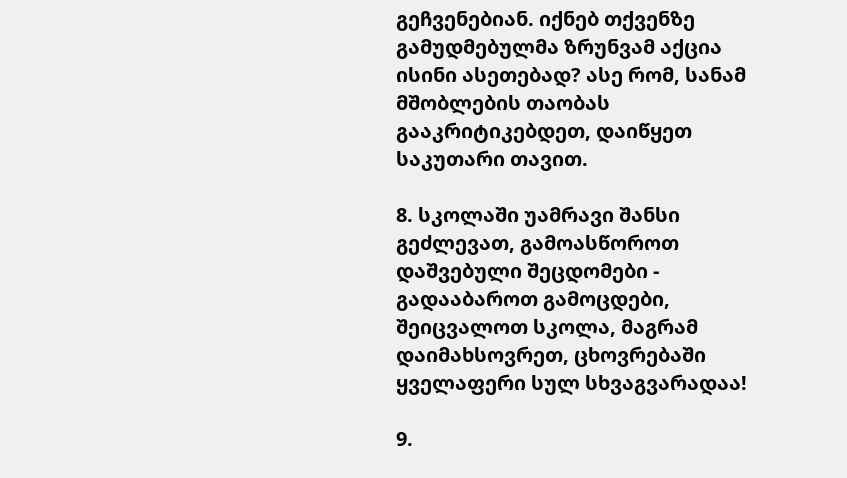გეჩვენებიან. იქნებ თქვენზე გამუდმებულმა ზრუნვამ აქცია ისინი ასეთებად? ასე რომ, სანამ მშობლების თაობას გააკრიტიკებდეთ, დაიწყეთ საკუთარი თავით.

8. სკოლაში უამრავი შანსი გეძლევათ, გამოასწოროთ დაშვებული შეცდომები - გადააბაროთ გამოცდები, შეიცვალოთ სკოლა, მაგრამ დაიმახსოვრეთ, ცხოვრებაში ყველაფერი სულ სხვაგვარადაა!

9.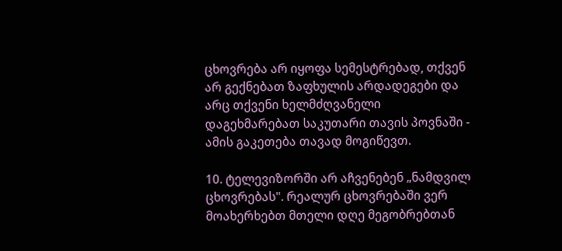ცხოვრება არ იყოფა სემესტრებად, თქვენ არ გექნებათ ზაფხულის არდადეგები და არც თქვენი ხელმძღვანელი დაგეხმარებათ საკუთარი თავის პოვნაში - ამის გაკეთება თავად მოგიწევთ.

10. ტელევიზორში არ აჩვენებენ „ნამდვილ ცხოვრებას". რეალურ ცხოვრებაში ვერ მოახერხებთ მთელი დღე მეგობრებთან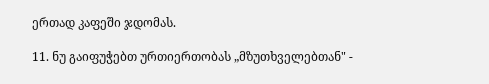ერთად კაფეში ჯდომას.

11. ნუ გაიფუჭებთ ურთიერთობას „მზუთხველებთან" -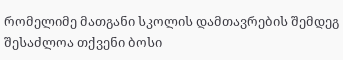რომელიმე მათგანი სკოლის დამთავრების შემდეგ შესაძლოა თქვენი ბოსი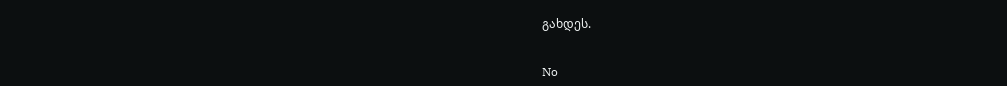გახდეს.


No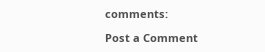comments:

Post a Comment